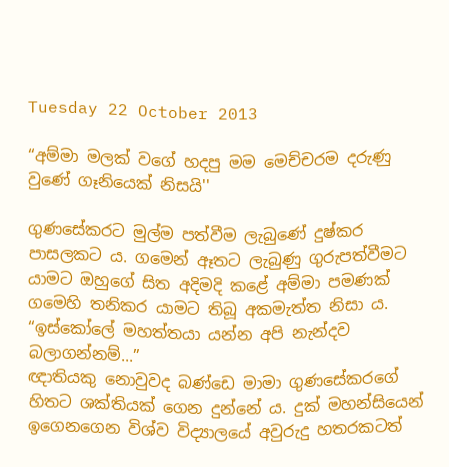Tuesday 22 October 2013

“අම්මා මලක් වගේ හදපු මම මෙච්චරම දරුණු වුණේ ගෑනියෙක් නිසයි''

ගුණසේකරට මුල්ම පත්වීම ලැබුණේ දුෂ්කර පාසලකට ය. ගමෙන් ඈතට ලැබුණු ගුරුපත්වීමට යාමට ඔහුගේ සිත අදිමදි කළේ අම්මා පමණක් ගමෙහි තනිකර යාමට තිබූ අකමැත්ත නිසා ය.
“ඉස්කෝලේ මහත්තයා යන්න අපි නැන්දව බලාගන්නම්...”
ඥාතියකු නොවුවද බණ්ඩෙ මාමා ගුණසේකරගේ හිතට ශක්තියක් ගෙන දුන්නේ ය. දුක් මහන්සියෙන් ඉගෙනගෙන විශ්ව විද්‍යාලයේ අවුරුදු හතරකටත්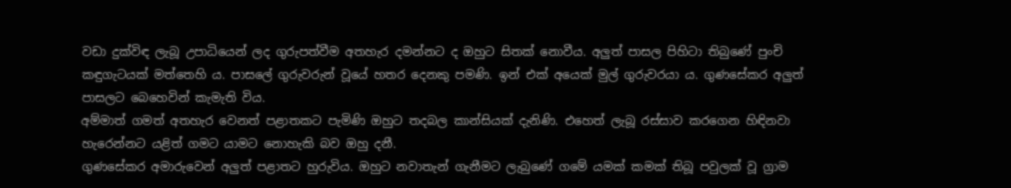වඩා දුක්විඳ ලැබූ උපාධියෙන් ලද ගුරුපත්වීම අතහැර දමන්නට ද ඔහුට සිතක් නොවීය. අලුත් පාසල පිහිටා තිබුණේ පුංචි කඳුගැටයක් මත්තෙහි ය. පාසලේ ගුරුවරුන් වූයේ හතර දෙනකු පමණි. ඉන් එක් අයෙක් මුල් ගුරුවරයා ය. ගුණසේකර අලුත් පාසලට බෙහෙවින් කැමැති විය.
අම්මාත් ගමත් අතහැර වෙනත් පළාතකට පැමිණි ඔහුට තදබල කාන්සියක් දැනිණි. එහෙත් ලැබූ රස්සාව කරගෙන හිඳිනවා හැරෙන්නට යළිත් ගමට යාමට නොහැකි බව ඔහු දනී.
ගුණසේකර අමාරුවෙන් අලුත් පළාතට හුරුවිය. ඔහුට නවාතැන් ගැනීමට ලැබුණේ ගමේ යමක් කමක් තිබූ පවුලක් වූ ග්‍රාම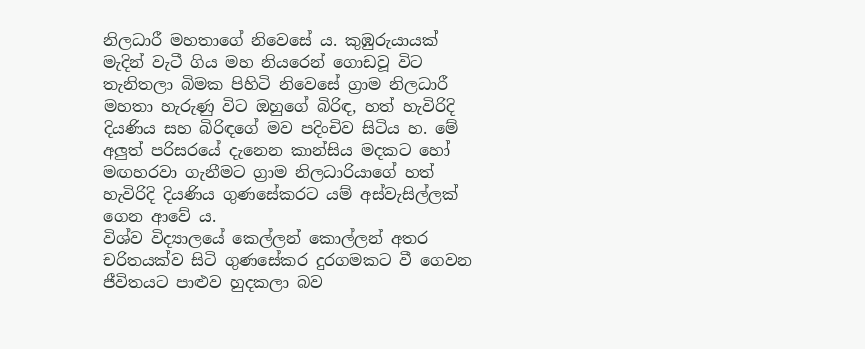නිලධාරී මහතාගේ නිවෙසේ ය. කුඹුරුයායක් මැදින් වැටී ගිය මහ නියරෙන් ගොඩවූ විට තැනිතලා බිමක පිහිටි නිවෙසේ ග්‍රාම නිලධාරී මහතා හැරුණු විට ඔහුගේ බිරිඳ, හත් හැවිරිදි දියණිය සහ බිරිඳගේ මව පදිංචිව සිටිය හ. මේ අලුත් පරිසරයේ දැනෙන කාන්සිය මදකට හෝ මඟහරවා ගැනීමට ග්‍රාම නිලධාරියාගේ හත් හැවිරිදි දියණිය ගුණසේකරට යම් අස්වැසිල්ලක් ගෙන ආවේ ය.
විශ්ව විද්‍යාලයේ කෙල්ලන් කොල්ලන් අතර චරිතයක්ව සිටි ගුණසේකර දුරගමකට වී ගෙවන ජීවිතයට පාළුව හුදකලා බව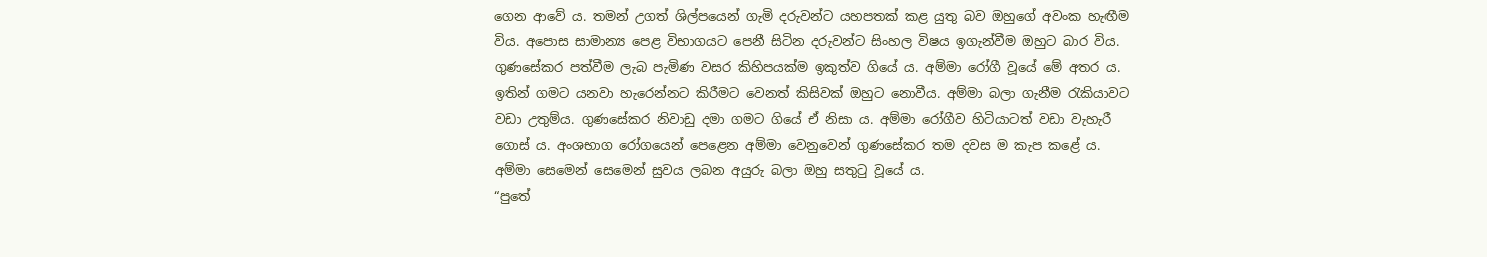ගෙන ආවේ ය. තමන් උගත් ශිල්පයෙන් ගැමි දරුවන්ට යහපතක් කළ යුතු බව ඔහුගේ අවංක හැඟීම විය. අපොස සාමාන්‍ය පෙළ විභාගයට පෙනී සිටින දරුවන්ට සිංහල විෂය ඉගැන්වීම ඔහුට බාර විය.
ගුණසේකර පත්වීම ලැබ පැමිණ වසර කිහිපයක්ම ඉකුත්ව ගියේ ය. අම්මා රෝගී වූයේ මේ අතර ය. ඉතින් ගමට යනවා හැරෙන්නට කිරීමට වෙනත් කිසිවක් ඔහුට නොවීය. අම්මා බලා ගැනීම රැකියාවට වඩා උතුම්ය. ගුණසේකර නිවාඩු දමා ගමට ගියේ ඒ නිසා ය. අම්මා රෝගීව හිටියාටත් වඩා වැහැරී ගොස් ය. අංශභාග රෝගයෙන් පෙළෙන අම්මා වෙනුවෙන් ගුණසේකර තම දවස ම කැප කළේ ය.
අම්මා සෙමෙන් සෙමෙන් සුවය ලබන අයුරු බලා ඔහු සතුටු වූයේ ය.
“පුතේ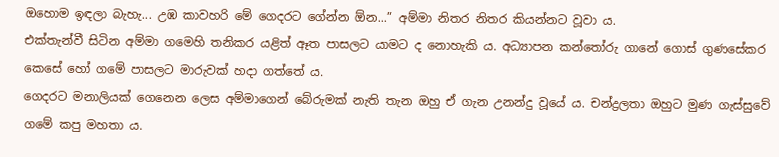ඔහොම ඉඳලා බැහැ... උඹ කාවහරි මේ ගෙදරට ගේන්න ඕන...” අම්මා නිතර නිතර කියන්නට වූවා ය.
එක්තැන්වී සිටින අම්මා ගමෙහි තනිකර යළිත් ඈත පාසලට යාමට ද නොහැකි ය. අධ්‍යාපන කන්තෝරු ගානේ ගොස් ගුණසේකර කෙසේ හෝ ගමේ පාසලට මාරුවක් හදා ගත්තේ ය.
ගෙදරට මනාලියක් ගෙනෙන ලෙස අම්මාගෙන් බේරුමක් නැති තැන ඔහු ඒ ගැන උනන්දු වූයේ ය. චන්ද්‍රලතා ඔහුට මුණ ගැස්සුවේ ගමේ කපු මහතා ය.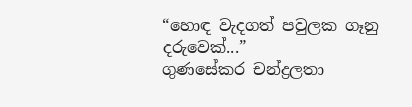“හොඳ වැදගත් පවුලක ගෑනු දරුවෙක්...”
ගුණසේකර චන්ද්‍රලතා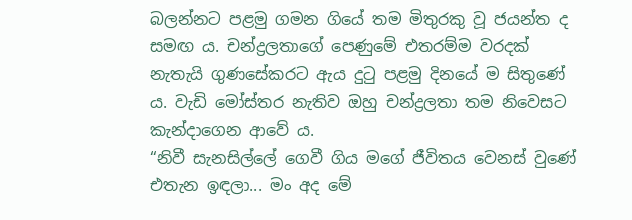බලන්නට පළමු ගමන ගියේ තම මිතුරකු වූ ජයන්ත ද සමඟ ය. චන්ද්‍රලතාගේ පෙණුමේ එතරම්ම වරදක් නැතැයි ගුණසේකරට ඇය දුටු පළමු දිනයේ ම සිතුණේ ය. වැඩි මෝස්තර නැතිව ඔහු චන්ද්‍රලතා තම නිවෙසට කැන්දාගෙන ආවේ ය.
“නිවී සැනසිල්ලේ ගෙවී ගිය මගේ ජීවිතය වෙනස් වුණේ එතැන ඉඳලා... මං අද මේ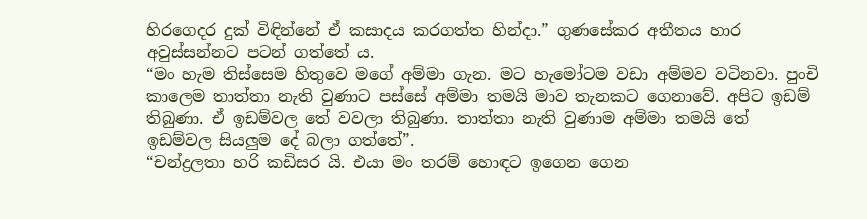හිරගෙදර දුක් විඳින්නේ ඒ කසාදය කරගත්ත හින්දා.” ගුණසේකර අතීතය හාර අවුස්සන්නට පටන් ගත්තේ ය.
“මං හැම තිස්සෙම හිතුවෙ මගේ අම්මා ගැන. මට හැමෝටම වඩා අම්මව වටිනවා. පුංචි කාලෙම තාත්තා නැති වුණාට පස්සේ අම්මා තමයි මාව තැනකට ගෙනාවේ. අපිට ඉඩම් තිබුණා. ඒ ඉඩම්වල තේ වවලා තිබුණා. තාත්තා නැති වුණාම අම්මා තමයි තේ ඉඩම්වල සියලුම දේ බලා ගත්තේ”.
“චන්ද්‍රලතා හරි කඩිසර යි. එයා මං තරම් හොඳට ඉගෙන ගෙන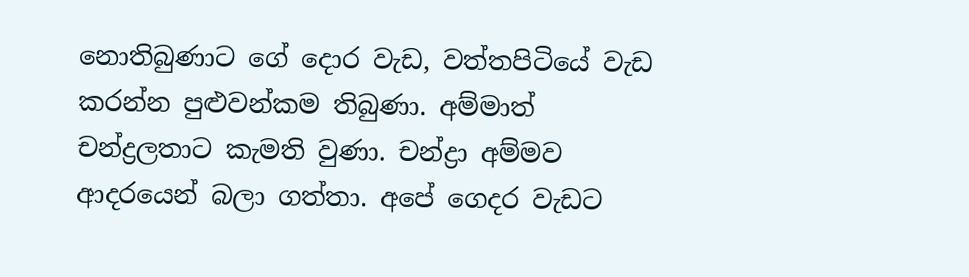නොතිබුණාට ගේ දොර වැඩ, වත්තපිටියේ වැඩ කරන්න පුළුවන්කම තිබුණා. අම්මාත් චන්ද්‍රලතාට කැමති වුණා. චන්ද්‍රා අම්මව ආදරයෙන් බලා ගත්තා. අපේ ගෙදර වැඩට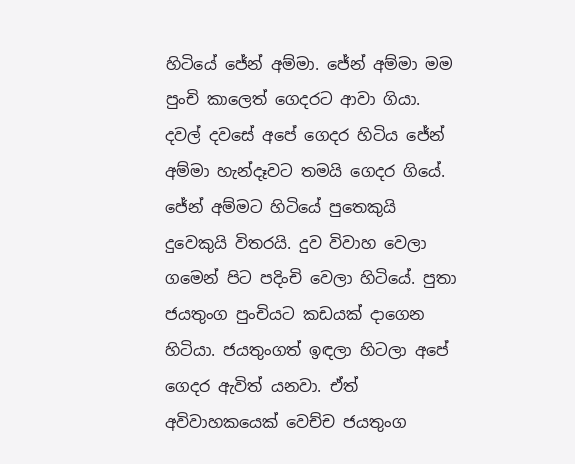හිටියේ ජේන් අම්මා. ජේන් අම්මා මම පුංචි කාලෙත් ගෙදරට ආවා ගියා. දවල් දවසේ අපේ ගෙදර හිටිය ජේන් අම්මා හැන්දෑවට තමයි ගෙදර ගියේ. ජේන් අම්මට හිටියේ පුතෙකුයි දුවෙකුයි විතරයි. දුව විවාහ වෙලා ගමෙන් පිට පදිංචි වෙලා හිටියේ. පුතා ජයතුංග පුංචියට කඩයක් දාගෙන හිටියා. ජයතුංගත් ඉඳලා හිටලා අපේ ගෙදර ඇවිත් යනවා. ඒත් අවිවාහකයෙක් වෙච්ච ජයතුංග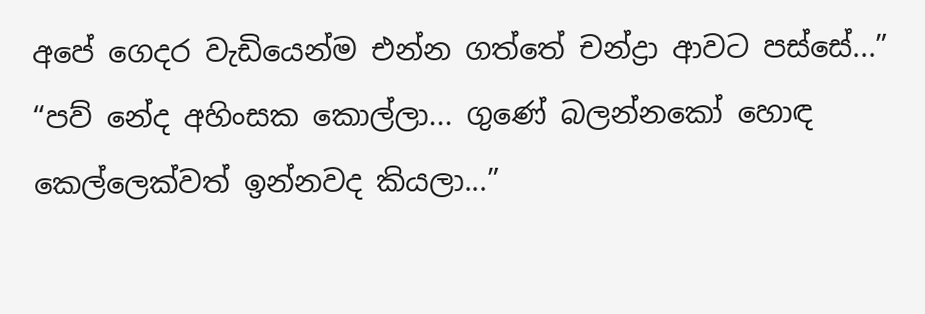අපේ ගෙදර වැඩියෙන්ම එන්න ගත්තේ චන්ද්‍රා ආවට පස්සේ...”
“පව් නේද අහිංසක කොල්ලා... ගුණේ බලන්නකෝ හොඳ කෙල්ලෙක්වත් ඉන්නවද කියලා...”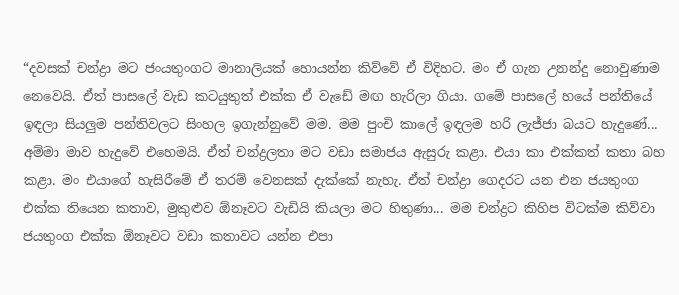“දවසක් චන්ද්‍රා මට ජංයතුංගට මානාලියක් හොයන්න කිව්වේ ඒ විදිහට. මං ඒ ගැන උනන්දු නොවුණාම නෙවෙයි. ඒත් පාසලේ වැඩ කටයුතුත් එක්ක ඒ වැඩේ මඟ හැරිලා ගියා. ගමේ පාසලේ හයේ පන්තියේ ඉඳලා සියලුම පන්තිවලට සිංහල ඉගැන්නුවේ මම. මම පුංචි කාලේ ඉඳලම හරි ලැජ්ජා බයට හැදුණේ... අම්මා මාව හැදුවේ එහෙමයි. ඒත් චන්ද්‍රලතා මට වඩා සමාජය ඇසුරු කළා. එයා කා එක්කත් කතා බහ කළා. මං එයාගේ හැසිරීමේ ඒ තරම් වෙනසක් දැක්කේ නැහැ. ඒත් චන්ද්‍රා ගෙදරට යන එන ජයතුංග එක්ක තියෙන කතාව, මුකුළුව ඕනෑවට වැඩියි කියලා මට හිතුණා... මම චන්ද්‍රට කිහිප විටක්ම කිව්වා ජයතුංග එක්ක ඕනෑවට වඩා කතාවට යන්න එපා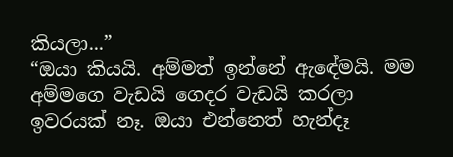කියලා...”
“ඔයා කියයි. අම්මත් ඉන්නේ ඇඳේමයි. මම අම්මගෙ වැඩයි ගෙදර වැඩයි කරලා ඉවරයක් නෑ. ඔයා එන්නෙත් හැන්දෑ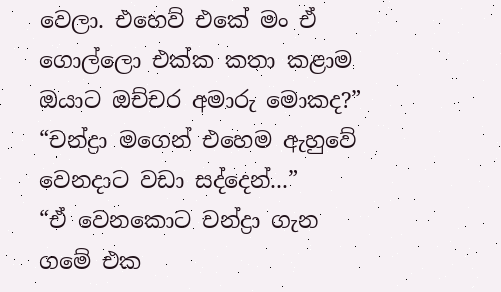වෙලා. එහෙව් එකේ මං ඒ ගොල්ලො එක්ක කතා කළාම ඔයාට ඔච්චර අමාරු මොකද?”
“චන්ද්‍රා මගෙන් එහෙම ඇහුවේ වෙනදාට වඩා සද්දෙන්...”
“ඒ වෙනකොට චන්ද්‍රා ගැන ගමේ එක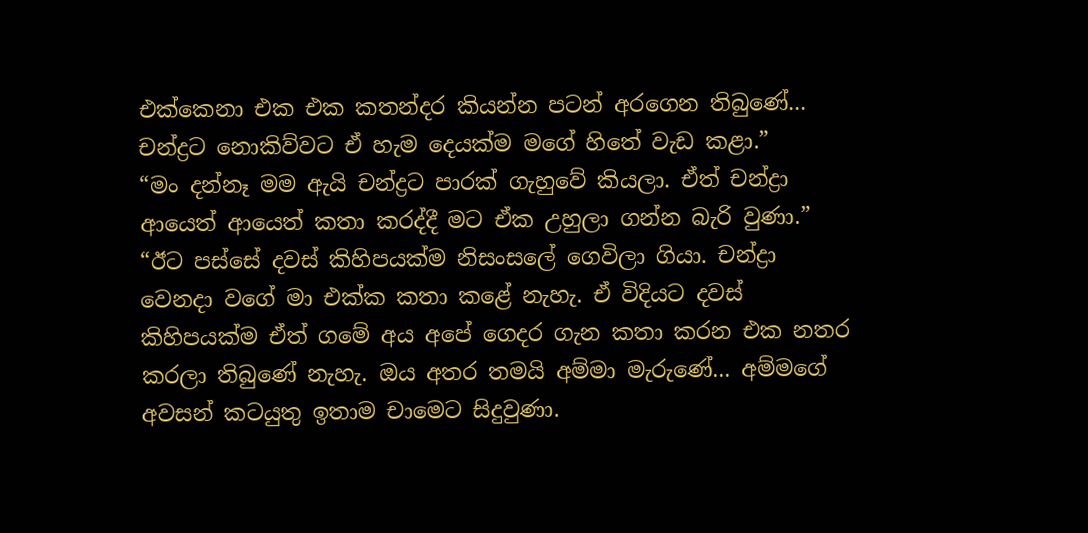එක්කෙනා එක එක කතන්දර කියන්න පටන් අරගෙන තිබුණේ... චන්ද්‍රට නොකිව්වට ඒ හැම දෙයක්ම මගේ හිතේ වැඩ කළා.”
“මං දන්නෑ මම ඇයි චන්ද්‍රට පාරක් ගැහුවේ කියලා. ඒත් චන්ද්‍රා ආයෙත් ආයෙත් කතා කරද්දී මට ඒක උහුලා ගන්න බැරි වුණා.”
“ඊට පස්සේ දවස් කිහිපයක්ම නිසංසලේ ගෙවිලා ගියා. චන්ද්‍රා වෙනදා වගේ මා එක්ක කතා කළේ නැහැ. ඒ විදියට දවස් කිහිපයක්ම ඒත් ගමේ අය අපේ ගෙදර ගැන කතා කරන එක නතර කරලා තිබුණේ නැහැ. ඔය අතර තමයි අම්මා මැරුණේ... අම්මගේ අවසන් කටයුතු ඉතාම චාමෙට සිදුවුණා.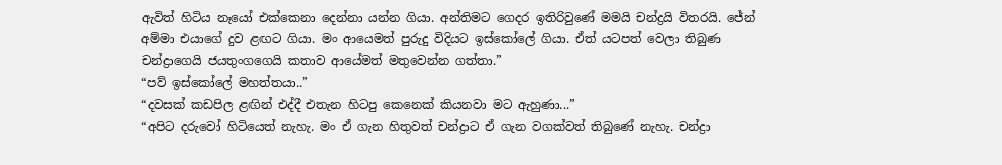ඇවිත් හිටිය නෑයෝ එක්කෙනා දෙන්නා යන්න ගියා. අන්තිමට ගෙදර ඉතිරිවුණේ මමයි චන්ද්‍රයි විතරයි. ජේන් අම්මා එයාගේ දුව ළඟට ගියා. මං ආයෙමත් පුරුදු විදියට ඉස්කෝලේ ගියා. ඒත් යටපත් වෙලා තිබුණ චන්ද්‍රාගෙයි ජයතුංගගෙයි කතාව ආයේමත් මතුවෙන්න ගත්තා.”
“පව් ඉස්කෝලේ මහත්තයා..”
“දවසක් කඩපිල ළඟින් එද්දී එතැන හිටපු කෙනෙක් කියනවා මට ඇහුණා...”
“අපිට දරුවෝ හිටියෙත් නැහැ. මං ඒ ගැන හිතුවත් චන්ද්‍රාට ඒ ගැන වගක්වත් තිබුණේ නැහැ. චන්ද්‍රා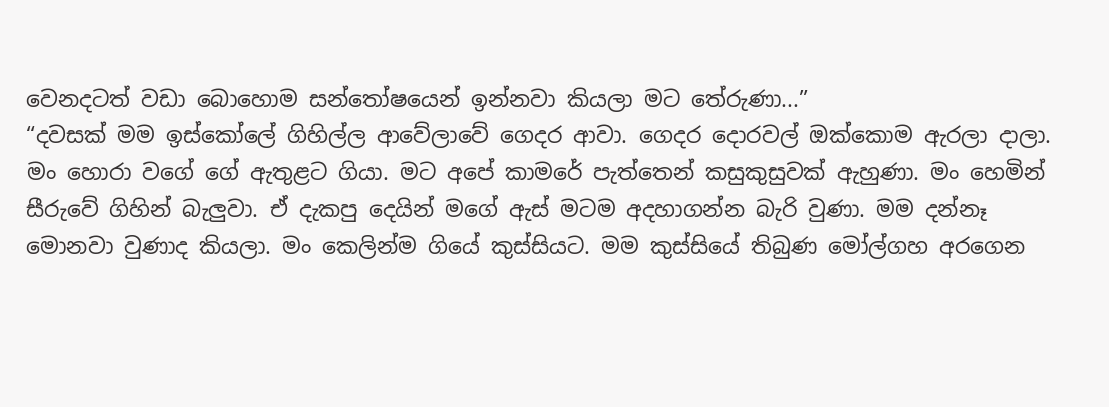වෙනදටත් වඩා බොහොම සන්තෝෂයෙන් ඉන්නවා කියලා මට තේරුණා...”
“දවසක් මම ඉස්කෝලේ ගිහිල්ල ආවේලාවේ ගෙදර ආවා. ගෙදර දොරවල් ඔක්කොම ඇරලා දාලා. මං හොරා වගේ ගේ ඇතුළට ගියා. මට අපේ කාමරේ පැත්තෙන් කසුකුසුවක් ඇහුණා. මං හෙමින් සීරුවේ ගිහින් බැලුවා. ඒ දැකපු දෙයින් මගේ ඇස් මටම අදහාගන්න බැරි වුණා. මම දන්නෑ මොනවා වුණාද කියලා. මං කෙලින්ම ගියේ කුස්සියට. මම කුස්සියේ තිබුණ මෝල්ගහ අරගෙන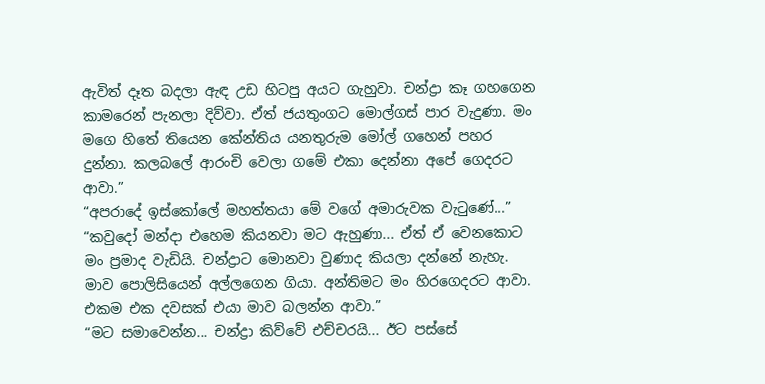ඇවිත් දෑත බදලා ඇඳ උඩ හිටපු අයට ගැහුවා. චන්ද්‍රා කෑ ගහගෙන කාමරෙන් පැනලා දිව්වා. ඒත් ජයතුංගට මොල්ගස් පාර වැදුණා. මං මගෙ හිතේ තියෙන කේන්තිය යනතුරුම මෝල් ගහෙන් පහර දුන්නා. කලබලේ ආරංචි වෙලා ගමේ එකා දෙන්නා අපේ ගෙදරට ආවා.”
“අපරාදේ ඉස්කෝලේ මහත්තයා මේ වගේ අමාරුවක වැටුණේ...”
“කවුදෝ මන්දා එහෙම කියනවා මට ඇහුණා... ඒත් ඒ වෙනකොට මං ප්‍රමාද වැඩියි. චන්ද්‍රාට මොනවා වුණාද කියලා දන්නේ නැහැ. මාව පොලිසියෙන් අල්ලගෙන ගියා. අන්තිමට මං හිරගෙදරට ආවා. එකම එක දවසක් එයා මාව බලන්න ආවා.”
“මට සමාවෙන්න... චන්ද්‍රා කිව්වේ එච්චරයි... ඊට පස්සේ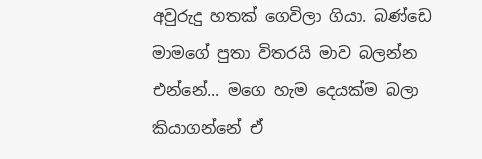අවුරුදු හතක් ගෙවිලා ගියා. බණ්ඩෙ මාමගේ පුතා විතරයි මාව බලන්න එන්නේ... මගෙ හැම දෙයක්ම බලා කියාගන්නේ ඒ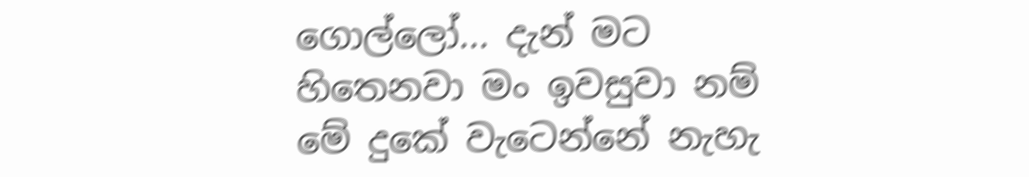ගොල්ලෝ... දැන් මට හිතෙනවා මං ඉවසුවා නම් මේ දුකේ වැටෙන්නේ නැහැ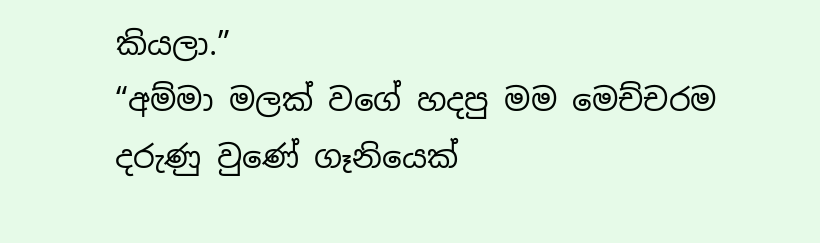කියලා.”
“අම්මා මලක් වගේ හදපු මම මෙච්චරම දරුණු වුණේ ගෑනියෙක්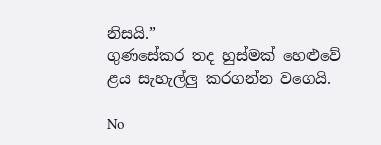නිසයි.”
ගුණසේකර තද හුස්මක් හෙළුවේ ළය සැහැල්ලු කරගන්න වගෙයි.

No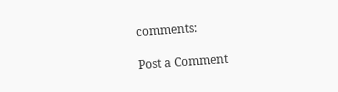comments:

Post a Comment